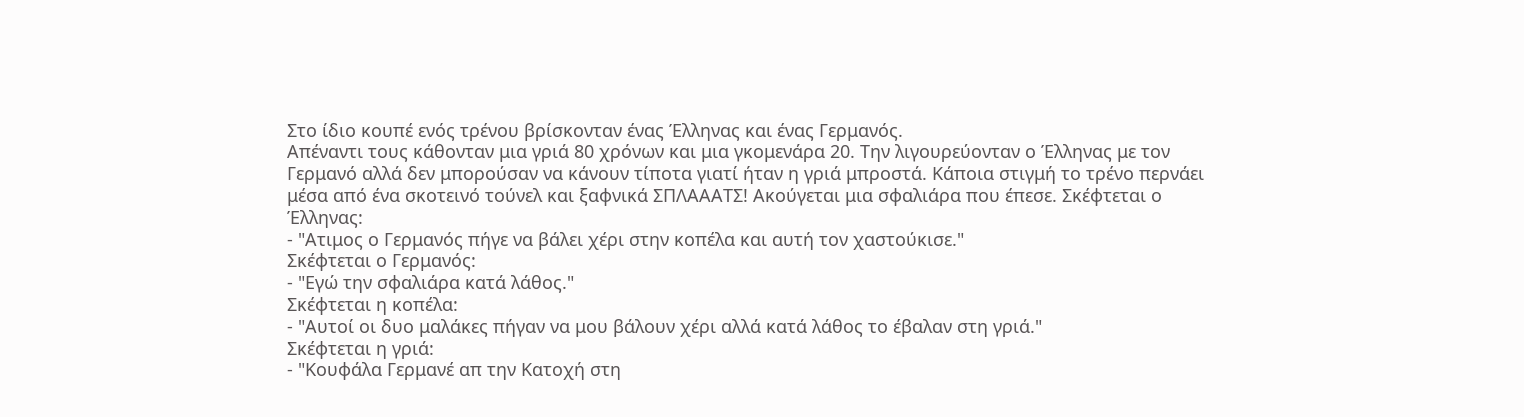Στο ίδιο κουπέ ενός τρένου βρίσκονταν ένας Έλληνας και ένας Γερμανός.
Απέναντι τους κάθονταν μια γριά 80 χρόνων και μια γκομενάρα 20. Την λιγουρεύονταν ο Έλληνας με τον Γερμανό αλλά δεν μπορούσαν να κάνουν τίποτα γιατί ήταν η γριά μπροστά. Κάποια στιγμή το τρένο περνάει μέσα από ένα σκοτεινό τούνελ και ξαφνικά ΣΠΛΑΑΑΤΣ! Ακούγεται μια σφαλιάρα που έπεσε. Σκέφτεται ο Έλληνας:
- "Ατιμος ο Γερμανός πήγε να βάλει χέρι στην κοπέλα και αυτή τον χαστούκισε."
Σκέφτεται ο Γερμανός:
- "Εγώ την σφαλιάρα κατά λάθος."
Σκέφτεται η κοπέλα:
- "Αυτοί οι δυο μαλάκες πήγαν να μου βάλουν χέρι αλλά κατά λάθος το έβαλαν στη γριά."
Σκέφτεται η γριά:
- "Κουφάλα Γερμανέ απ την Κατοχή στη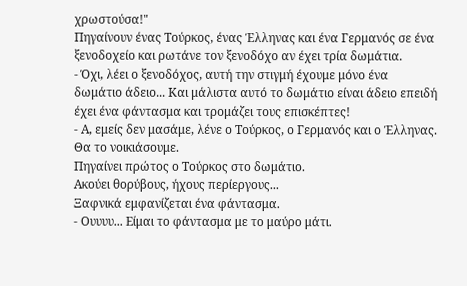χρωστούσα!"
Πηγαίνουν ένας Τούρκος, ένας Έλληνας και ένα Γερμανός σε ένα ξενοδοχείο και ρωτάνε τον ξενοδόχο αν έχει τρία δωμάτια.
- Όχι, λέει ο ξενοδόχος, αυτή την στιγμή έχουμε μόνο ένα δωμάτιο άδειο... Και μάλιστα αυτό το δωμάτιο είναι άδειο επειδή έχει ένα φάντασμα και τρομάζει τους επισκέπτες!
- Α, εμείς δεν μασάμε, λένε ο Τούρκος, ο Γερμανός και ο Έλληνας. Θα το νοικιάσουμε.
Πηγαίνει πρώτος ο Τούρκος στο δωμάτιο.
Ακούει θορύβους, ήχους περίεργους...
Ξαφνικά εμφανίζεται ένα φάντασμα.
- Ουυυυ... Είμαι το φάντασμα με το μαύρο μάτι.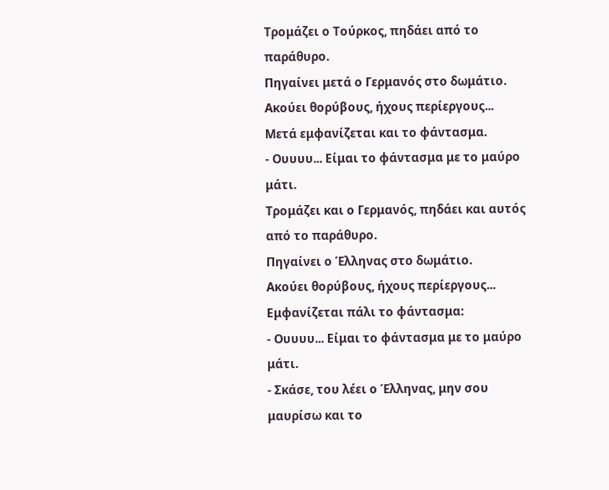Τρομάζει ο Τούρκος, πηδάει από το παράθυρο.
Πηγαίνει μετά ο Γερμανός στο δωμάτιο.
Ακούει θορύβους, ήχους περίεργους...
Μετά εμφανίζεται και το φάντασμα.
- Ουυυυ... Είμαι το φάντασμα με το μαύρο μάτι.
Τρομάζει και ο Γερμανός, πηδάει και αυτός από το παράθυρο.
Πηγαίνει ο Έλληνας στο δωμάτιο.
Ακούει θορύβους, ήχους περίεργους...
Εμφανίζεται πάλι το φάντασμα:
- Ουυυυ... Είμαι το φάντασμα με το μαύρο μάτι.
- Σκάσε, του λέει ο Έλληνας, μην σου μαυρίσω και το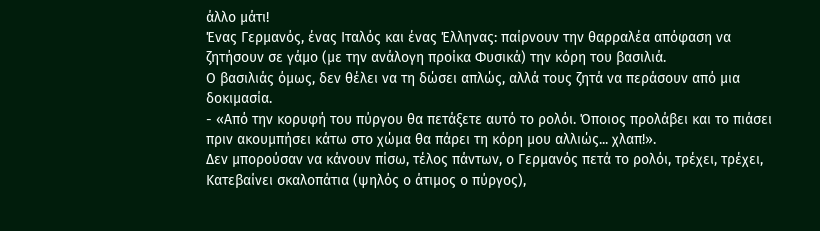άλλο μάτι!
Ένας Γερμανός, ένας Ιταλός και ένας Έλληνας: παίρνουν την θαρραλέα απόφαση να ζητήσουν σε γάμο (με την ανάλογη προίκα Φυσικά) την κόρη του βασιλιά.
Ο βασιλιάς όμως, δεν θέλει να τη δώσει απλώς, αλλά τους ζητά να περάσουν από μια δοκιμασία.
- «Από την κορυφή του πύργου θα πετάξετε αυτό το ρολόι. Όποιος προλάβει και το πιάσει πριν ακουμπήσει κάτω στο χώμα θα πάρει τη κόρη μου αλλιώς... χλαπ!».
Δεν μπορούσαν να κάνουν πίσω, τέλος πάντων, ο Γερμανός πετά το ρολόι, τρέχει, τρέχει,
Κατεβαίνει σκαλοπάτια (ψηλός ο άτιμος ο πύργος),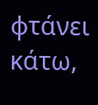φτάνει κάτω,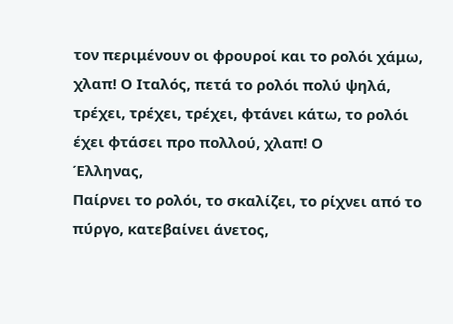τον περιμένουν οι φρουροί και το ρολόι χάμω, χλαπ! Ο Ιταλός, πετά το ρολόι πολύ ψηλά, τρέχει, τρέχει, τρέχει, φτάνει κάτω, το ρολόι έχει φτάσει προ πολλού, χλαπ! Ο
Έλληνας,
Παίρνει το ρολόι, το σκαλίζει, το ρίχνει από το πύργο, κατεβαίνει άνετος,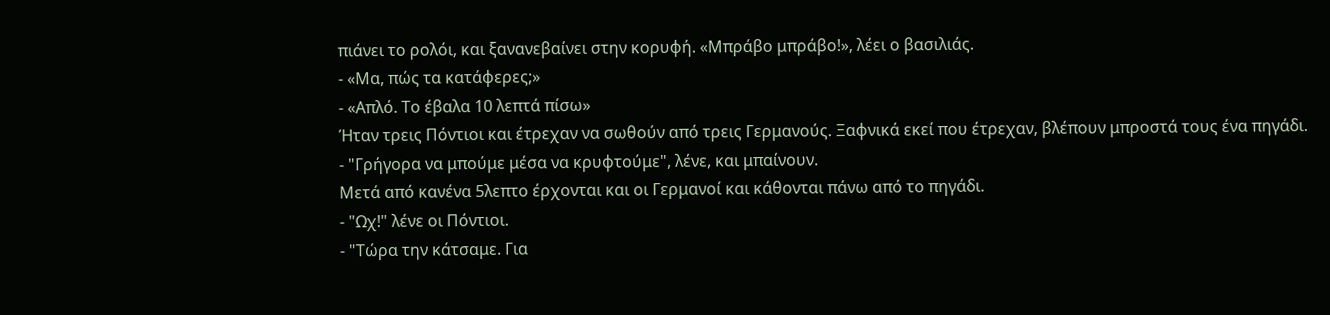πιάνει το ρολόι, και ξανανεβαίνει στην κορυφή. «Μπράβο μπράβο!», λέει ο βασιλιάς.
- «Μα, πώς τα κατάφερες;»
- «Απλό. Το έβαλα 10 λεπτά πίσω»
Ήταν τρεις Πόντιοι και έτρεχαν να σωθούν από τρεις Γερμανούς. Ξαφνικά εκεί που έτρεχαν, βλέπουν μπροστά τους ένα πηγάδι.
- "Γρήγορα να μπούμε μέσα να κρυφτούμε", λένε, και μπαίνουν.
Μετά από κανένα 5λεπτο έρχονται και οι Γερμανοί και κάθονται πάνω από το πηγάδι.
- "Ωχ!" λένε οι Πόντιοι.
- "Τώρα την κάτσαμε. Για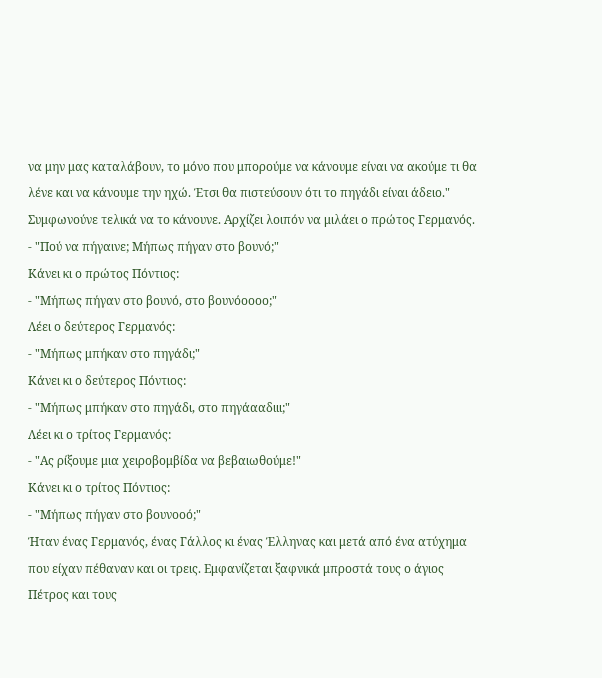να μην μας καταλάβουν, το μόνο που μπορούμε να κάνουμε είναι να ακούμε τι θα λένε και να κάνουμε την ηχώ. Έτσι θα πιστεύσουν ότι το πηγάδι είναι άδειο."
Συμφωνούνε τελικά να το κάνουνε. Αρχίζει λοιπόν να μιλάει ο πρώτος Γερμανός.
- "Πού να πήγαινε; Μήπως πήγαν στο βουνό;"
Κάνει κι ο πρώτος Πόντιος:
- "Μήπως πήγαν στο βουνό, στο βουνόοοοο;"
Λέει ο δεύτερος Γερμανός:
- "Μήπως μπήκαν στο πηγάδι;"
Κάνει κι ο δεύτερος Πόντιος:
- "Μήπως μπήκαν στο πηγάδι, στο πηγάααδιιι;"
Λέει κι ο τρίτος Γερμανός:
- "Ας ρίξουμε μια χειροβομβίδα να βεβαιωθούμε!"
Κάνει κι ο τρίτος Πόντιος:
- "Μήπως πήγαν στο βουνοοό;"
Ήταν ένας Γερμανός, ένας Γάλλος κι ένας Έλληνας και μετά από ένα ατύχημα που είχαν πέθαναν και οι τρεις. Εμφανίζεται ξαφνικά μπροστά τους ο άγιος Πέτρος και τους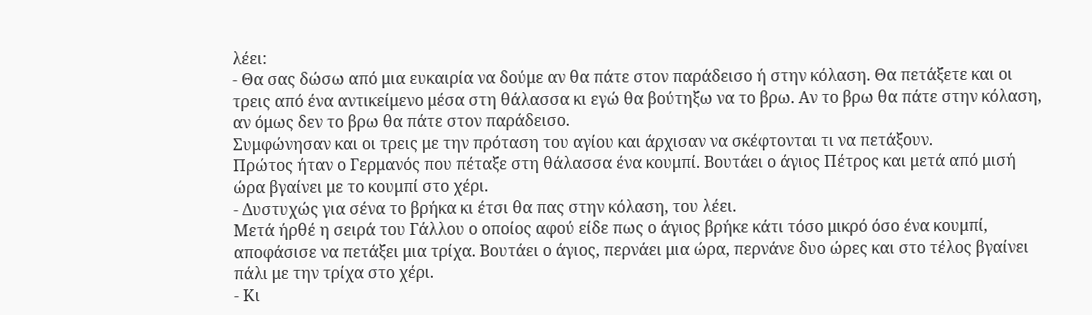λέει:
- Θα σας δώσω από μια ευκαιρία να δούμε αν θα πάτε στον παράδεισο ή στην κόλαση. Θα πετάξετε και οι τρεις από ένα αντικείμενο μέσα στη θάλασσα κι εγώ θα βούτηξω να το βρω. Αν το βρω θα πάτε στην κόλαση, αν όμως δεν το βρω θα πάτε στον παράδεισο.
Συμφώνησαν και οι τρεις με την πρόταση του αγίου και άρχισαν να σκέφτονται τι να πετάξουν.
Πρώτος ήταν ο Γερμανός που πέταξε στη θάλασσα ένα κουμπί. Βουτάει ο άγιος Πέτρος και μετά από μισή ώρα βγαίνει με το κουμπί στο χέρι.
- Δυστυχώς για σένα το βρήκα κι έτσι θα πας στην κόλαση, του λέει.
Μετά ήρθέ η σειρά του Γάλλου ο οποίος αφού είδε πως ο άγιος βρήκε κάτι τόσο μικρό όσο ένα κουμπί, αποφάσισε να πετάξει μια τρίχα. Βουτάει ο άγιος, περνάει μια ώρα, περνάνε δυο ώρες και στο τέλος βγαίνει πάλι με την τρίχα στο χέρι.
- Κι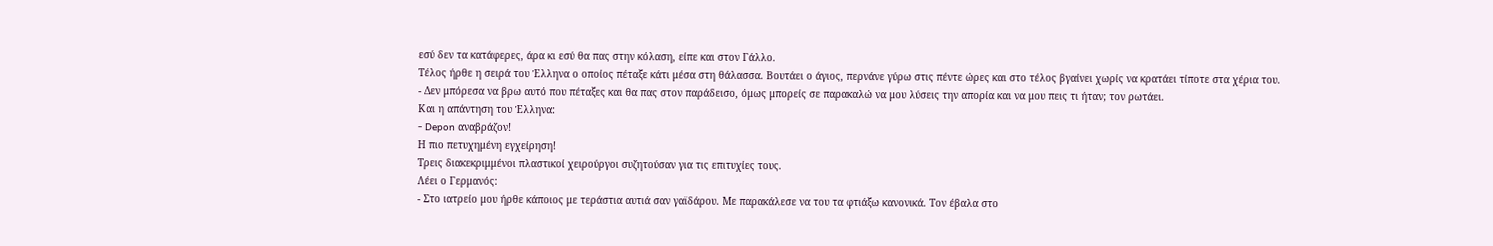εσύ δεν τα κατάφερες, άρα κι εσύ θα πας στην κόλαση, είπε και στον Γάλλο.
Τέλος ήρθε η σειρά του Έλληνα ο οποίος πέταξε κάτι μέσα στη θάλασσα. Βουτάει ο άγιος, περνάνε γύρω στις πέντε ώρες και στο τέλος βγαίνει χωρίς να κρατάει τίποτε στα χέρια του.
- Δεν μπόρεσα να βρω αυτό που πέταξες και θα πας στον παράδεισο, όμως μπορείς σε παρακαλώ να μου λύσεις την απορία και να μου πεις τι ήταν; τον ρωτάει.
Και η απάντηση του Έλληνα:
- Depon αναβράζον!
Η πιο πετυχημένη εγχείρηση!
Τρεις διακεκριμμένοι πλαστικοί χειρούργοι συζητούσαν για τις επιτυχίες τους.
Λέει ο Γερμανός:
- Στο ιατρείο μου ήρθε κάποιος με τεράστια αυτιά σαν γαϊδάρου. Με παρακάλεσε να του τα φτιάξω κανονικά. Τον έβαλα στο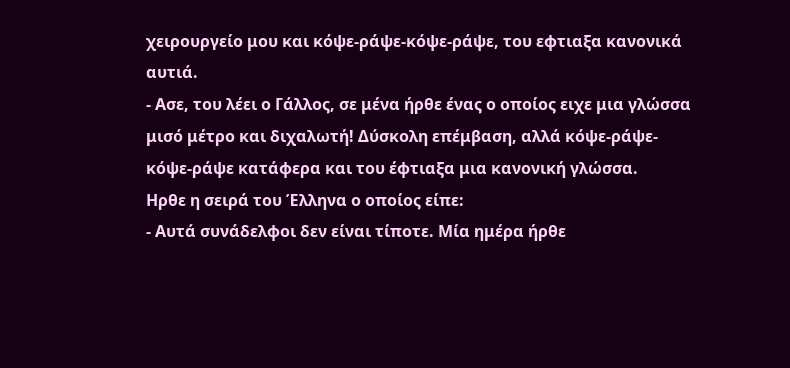χειρουργείο μου και κόψε-ράψε-κόψε-ράψε, του εφτιαξα κανονικά αυτιά.
- Ασε, του λέει ο Γάλλος, σε μένα ήρθε ένας ο οποίος ειχε μια γλώσσα μισό μέτρο και διχαλωτή! Δύσκολη επέμβαση, αλλά κόψε-ράψε-κόψε-ράψε κατάφερα και του έφτιαξα μια κανονική γλώσσα.
Ηρθε η σειρά του Έλληνα ο οποίος είπε:
- Αυτά συνάδελφοι δεν είναι τίποτε. Μία ημέρα ήρθε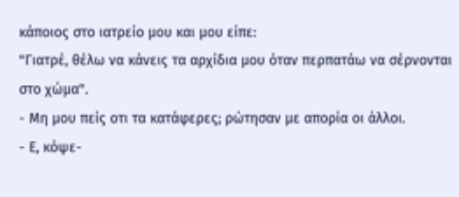κάποιος στο ιατρείο μου και μου είπε:
"Γιατρέ, θέλω να κάνεις τα αρχίδια μου όταν περπατάω να σέρνονται στο χώμα".
- Μη μου πείς οτι τα κατάφερες; ρώτησαν με απορία οι άλλοι.
- Ε, κόψε-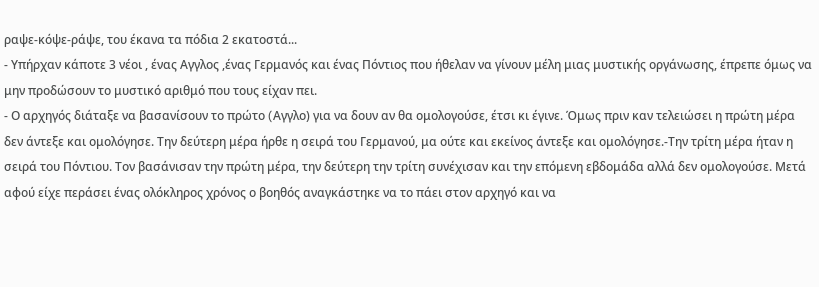ραψε-κόψε-ράψε, του έκανα τα πόδια 2 εκατοστά...
- Υπήρχαν κάποτε 3 νέοι , ένας Aγγλος ,ένας Γερμανός και ένας Πόντιος που ήθελαν να γίνουν μέλη μιας μυστικής οργάνωσης, έπρεπε όμως να μην προδώσουν το μυστικό αριθμό που τους είχαν πει.
- Ο αρχηγός διάταξε να βασανίσουν το πρώτο (Aγγλο) για να δουν αν θα ομολογούσε, έτσι κι έγινε. Όμως πριν καν τελειώσει η πρώτη μέρα δεν άντεξε και ομολόγησε. Την δεύτερη μέρα ήρθε η σειρά του Γερμανού, μα ούτε και εκείνος άντεξε και ομολόγησε.-Την τρίτη μέρα ήταν η σειρά του Πόντιου. Τον βασάνισαν την πρώτη μέρα, την δεύτερη την τρίτη συνέχισαν και την επόμενη εβδομάδα αλλά δεν ομολογούσε. Μετά αφού είχε περάσει ένας ολόκληρος χρόνος ο βοηθός αναγκάστηκε να το πάει στον αρχηγό και να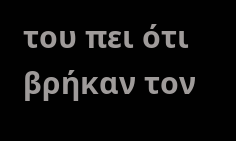του πει ότι βρήκαν τον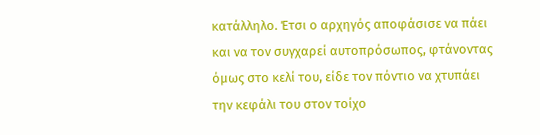κατάλληλο. Έτσι ο αρχηγός αποφάσισε να πάει και να τον συγχαρεί αυτοπρόσωπος, φτάνοντας όμως στο κελί του, είδε τον πόντιο να χτυπάει την κεφάλι του στον τοίχο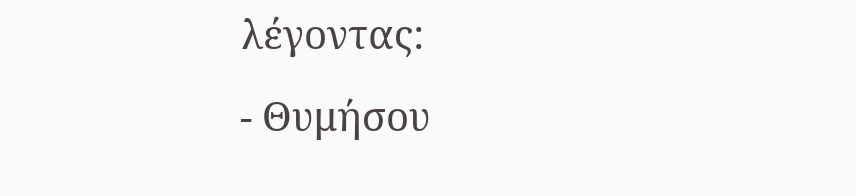λέγοντας:
- Θυμήσου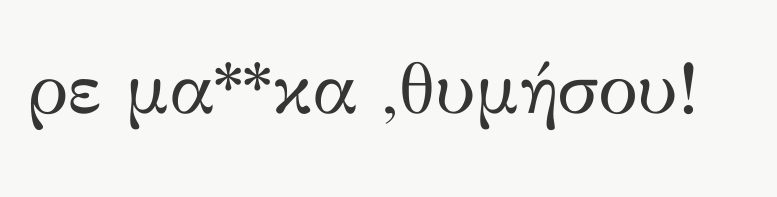ρε μα**κα ,θυμήσου!